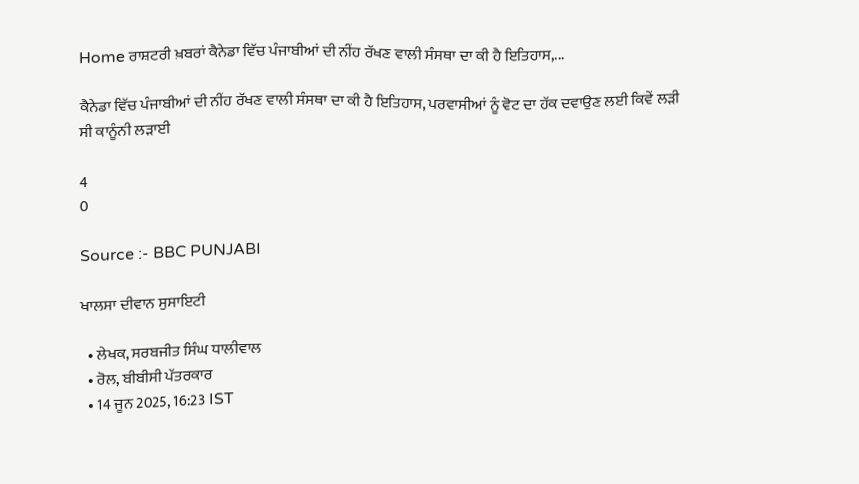Home ਰਾਸ਼ਟਰੀ ਖ਼ਬਰਾਂ ਕੈਨੇਡਾ ਵਿੱਚ ਪੰਜਾਬੀਆਂ ਦੀ ਨੀਂਹ ਰੱਖਣ ਵਾਲੀ ਸੰਸਥਾ ਦਾ ਕੀ ਹੈ ਇਤਿਹਾਸ,...

ਕੈਨੇਡਾ ਵਿੱਚ ਪੰਜਾਬੀਆਂ ਦੀ ਨੀਂਹ ਰੱਖਣ ਵਾਲੀ ਸੰਸਥਾ ਦਾ ਕੀ ਹੈ ਇਤਿਹਾਸ, ਪਰਵਾਸੀਆਂ ਨੂੰ ਵੋਟ ਦਾ ਹੱਕ ਦਵਾਉਣ ਲਈ ਕਿਵੇਂ ਲੜੀ ਸੀ ਕਾਨੂੰਨੀ ਲੜਾਈ

4
0

Source :- BBC PUNJABI

ਖਾਲਸਾ ਦੀਵਾਨ ਸੁਸਾਇਟੀ

  • ਲੇਖਕ, ਸਰਬਜੀਤ ਸਿੰਘ ਧਾਲੀਵਾਲ
  • ਰੋਲ, ਬੀਬੀਸੀ ਪੱਤਰਕਾਰ
  • 14 ਜੂਨ 2025, 16:23 IST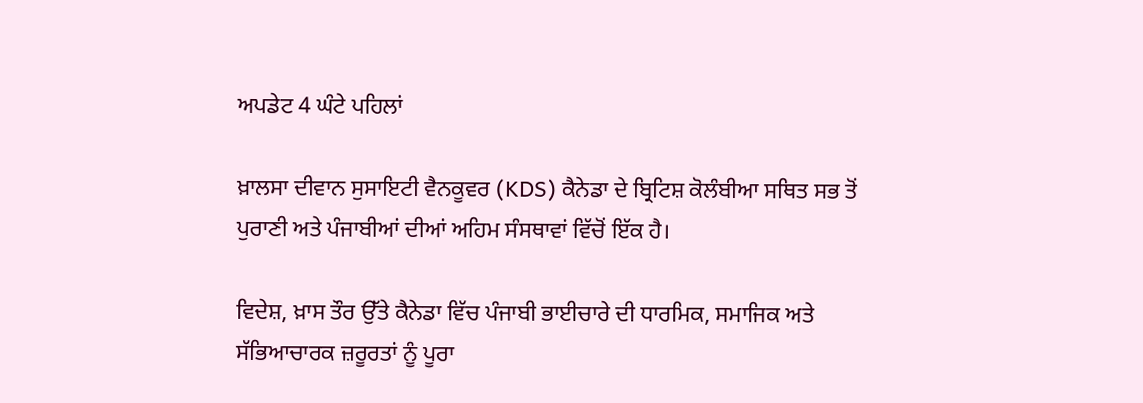ਅਪਡੇਟ 4 ਘੰਟੇ ਪਹਿਲਾਂ

ਖ਼ਾਲਸਾ ਦੀਵਾਨ ਸੁਸਾਇਟੀ ਵੈਨਕੂਵਰ (KDS) ਕੈਨੇਡਾ ਦੇ ਬ੍ਰਿਟਿਸ਼ ਕੋਲੰਬੀਆ ਸਥਿਤ ਸਭ ਤੋਂ ਪੁਰਾਣੀ ਅਤੇ ਪੰਜਾਬੀਆਂ ਦੀਆਂ ਅਹਿਮ ਸੰਸਥਾਵਾਂ ਵਿੱਚੋਂ ਇੱਕ ਹੈ।

ਵਿਦੇਸ਼, ਖ਼ਾਸ ਤੌਰ ਉੱਤੇ ਕੈਨੇਡਾ ਵਿੱਚ ਪੰਜਾਬੀ ਭਾਈਚਾਰੇ ਦੀ ਧਾਰਮਿਕ, ਸਮਾਜਿਕ ਅਤੇ ਸੱਭਿਆਚਾਰਕ ਜ਼ਰੂਰਤਾਂ ਨੂੰ ਪੂਰਾ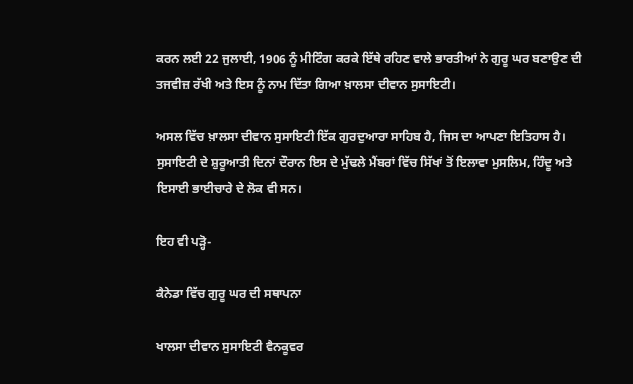ਕਰਨ ਲਈ 22 ਜੁਲਾਈ, 1906 ਨੂੰ ਮੀਟਿੰਗ ਕਰਕੇ ਇੱਥੇ ਰਹਿਣ ਵਾਲੇ ਭਾਰਤੀਆਂ ਨੇ ਗੁਰੂ ਘਰ ਬਣਾਉਣ ਦੀ ਤਜਵੀਜ਼ ਰੱਖੀ ਅਤੇ ਇਸ ਨੂੰ ਨਾਮ ਦਿੱਤਾ ਗਿਆ ਖ਼ਾਲਸਾ ਦੀਵਾਨ ਸੁਸਾਇਟੀ।

ਅਸਲ ਵਿੱਚ ਖ਼ਾਲਸਾ ਦੀਵਾਨ ਸੁਸਾਇਟੀ ਇੱਕ ਗੁਰਦੁਆਰਾ ਸਾਹਿਬ ਹੈ, ਜਿਸ ਦਾ ਆਪਣਾ ਇਤਿਹਾਸ ਹੈ। ਸੁਸਾਇਟੀ ਦੇ ਸ਼ੁਰੂਆਤੀ ਦਿਨਾਂ ਦੌਰਾਨ ਇਸ ਦੇ ਮੁੱਢਲੇ ਮੈਂਬਰਾਂ ਵਿੱਚ ਸਿੱਖਾਂ ਤੋਂ ਇਲਾਵਾ ਮੁਸਲਿਮ, ਹਿੰਦੂ ਅਤੇ ਇਸਾਈ ਭਾਈਚਾਰੇ ਦੇ ਲੋਕ ਵੀ ਸਨ।

ਇਹ ਵੀ ਪੜ੍ਹੋ-

ਕੈਨੇਡਾ ਵਿੱਚ ਗੁਰੂ ਘਰ ਦੀ ਸਥਾਪਨਾ

ਖਾਲਸਾ ਦੀਵਾਨ ਸੁਸਾਇਟੀ ਵੈਨਕੂਵਰ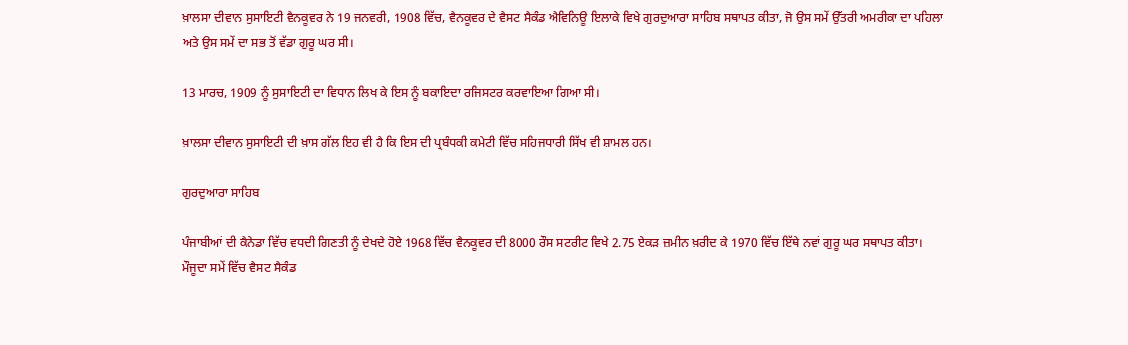ਖ਼ਾਲਸਾ ਦੀਵਾਨ ਸੁਸਾਇਟੀ ਵੈਨਕੂਵਰ ਨੇ 19 ਜਨਵਰੀ, 1908 ਵਿੱਚ, ਵੈਨਕੂਵਰ ਦੇ ਵੈਸਟ ਸੈਕੰਡ ਐਵਿਨਿਊ ਇਲਾਕੇ ਵਿਖੇ ਗੁਰਦੁਆਰਾ ਸਾਹਿਬ ਸਥਾਪਤ ਕੀਤਾ, ਜੋ ਉਸ ਸਮੇਂ ਉੱਤਰੀ ਅਮਰੀਕਾ ਦਾ ਪਹਿਲਾ ਅਤੇ ਉਸ ਸਮੇਂ ਦਾ ਸਭ ਤੋਂ ਵੱਡਾ ਗੁਰੂ ਘਰ ਸੀ।

13 ਮਾਰਚ, 1909 ਨੂੰ ਸੁਸਾਇਟੀ ਦਾ ਵਿਧਾਨ ਲਿਖ ਕੇ ਇਸ ਨੂੰ ਬਕਾਇਦਾ ਰਜਿਸਟਰ ਕਰਵਾਇਆ ਗਿਆ ਸੀ।

ਖ਼ਾਲਸਾ ਦੀਵਾਨ ਸੁਸਾਇਟੀ ਦੀ ਖ਼ਾਸ ਗੱਲ ਇਹ ਵੀ ਹੈ ਕਿ ਇਸ ਦੀ ਪ੍ਰਬੰਧਕੀ ਕਮੇਟੀ ਵਿੱਚ ਸਹਿਜਧਾਰੀ ਸਿੱਖ ਵੀ ਸ਼ਾਮਲ ਹਨ।

ਗੁਰਦੁਆਰਾ ਸਾਹਿਬ

ਪੰਜਾਬੀਆਂ ਦੀ ਕੈਨੇਡਾ ਵਿੱਚ ਵਧਦੀ ਗਿਣਤੀ ਨੂੰ ਦੇਖਦੇ ਹੋਏ 1968 ਵਿੱਚ ਵੈਨਕੂਵਰ ਦੀ 8000 ਰੌਸ ਸਟਰੀਟ ਵਿਖੇ 2.75 ਏਕੜ ਜ਼ਮੀਨ ਖ਼ਰੀਦ ਕੇ 1970 ਵਿੱਚ ਇੱਥੇ ਨਵਾਂ ਗੁਰੂ ਘਰ ਸਥਾਪਤ ਕੀਤਾ। ਮੌਜੂਦਾ ਸਮੇਂ ਵਿੱਚ ਵੈਸਟ ਸੈਕੰਡ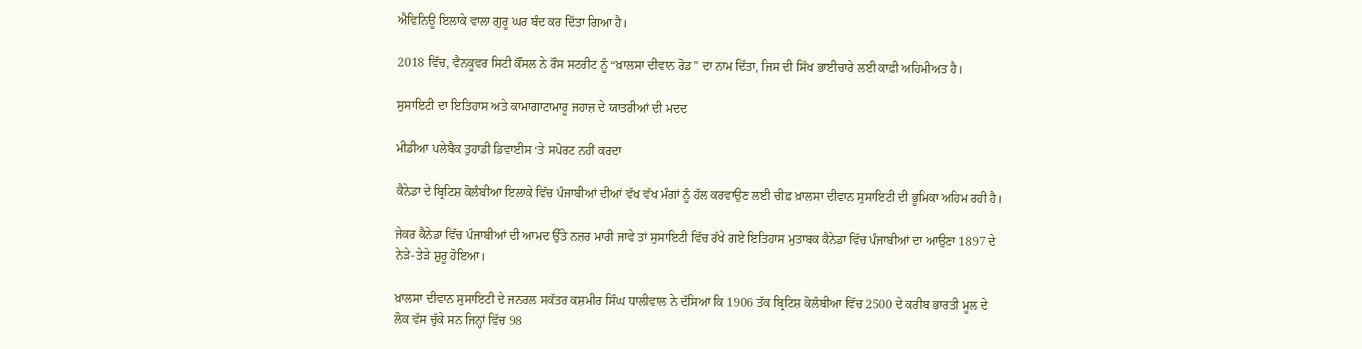ਐਵਿਨਿਊ ਇਲਾਕੇ ਵਾਲਾ ਗੁਰੂ ਘਰ ਬੰਦ ਕਰ ਦਿੱਤਾ ਗਿਆ ਹੈ।

2018 ਵਿੱਚ, ਵੈਨਕੂਵਰ ਸਿਟੀ ਕੌਂਸਲ ਨੇ ਰੌਸ ਸਟਰੀਟ ਨੂੰ “ਖ਼ਾਲਸਾ ਦੀਵਾਨ ਰੋਡ” ਦਾ ਨਾਮ ਦਿੱਤਾ, ਜਿਸ ਦੀ ਸਿੱਖ ਭਾਈਚਾਰੇ ਲਈ ਕਾਫ਼ੀ ਅਹਿਮੀਅਤ ਹੈ।

ਸੁਸਾਇਟੀ ਦਾ ਇਤਿਹਾਸ ਅਤੇ ਕਾਮਾਗਾਟਾਮਾਰੂ ਜਹਾਜ਼ ਦੇ ਯਾਤਰੀਆਂ ਦੀ ਮਦਦ

ਮੀਡੀਆ ਪਲੇਬੈਕ ਤੁਹਾਡੀ ਡਿਵਾਈਸ ‘ਤੇ ਸਪੋਰਟ ਨਹੀਂ ਕਰਦਾ

ਕੈਨੇਡਾ ਦੇ ਬ੍ਰਿਟਿਸ਼ ਕੋਲੰਬੀਆ ਇਲਾਕੇ ਵਿੱਚ ਪੰਜਾਬੀਆਂ ਦੀਆਂ ਵੱਖ ਵੱਖ ਮੰਗਾਂ ਨੂੰ ਹੱਲ ਕਰਵਾਉਣ ਲਈ ਚੀਫ਼ ਖ਼ਾਲਸਾ ਦੀਵਾਨ ਸੁਸਾਇਟੀ ਦੀ ਭੂਮਿਕਾ ਅਹਿਮ ਰਹੀ ਹੈ।

ਜੇਕਰ ਕੈਨੇਡਾ ਵਿੱਚ ਪੰਜਾਬੀਆਂ ਦੀ ਆਮਦ ਉੱਤੇ ਨਜ਼ਰ ਮਾਰੀ ਜਾਵੇ ਤਾਂ ਸੁਸਾਇਟੀ ਵਿੱਚ ਰੱਖੇ ਗਏ ਇਤਿਹਾਸ ਮੁਤਾਬਕ ਕੈਨੇਡਾ ਵਿੱਚ ਪੰਜਾਬੀਆਂ ਦਾ ਆਉਣਾ 1897 ਦੇ ਨੇੜੇ-ਤੇੜੇ ਸ਼ੁਰੂ ਹੋਇਆ।

ਖ਼ਾਲਸਾ ਦੀਵਾਨ ਸੁਸਾਇਟੀ ਦੇ ਜਨਰਲ ਸਕੱਤਰ ਕਸ਼ਮੀਰ ਸਿੰਘ ਧਾਲੀਵਾਲ ਨੇ ਦੱਸਿਆ ਕਿ 1906 ਤੱਕ ਬ੍ਰਿਟਿਸ਼ ਕੋਲੰਬੀਆ ਵਿੱਚ 2500 ਦੇ ਕਰੀਬ ਭਾਰਤੀ ਮੂਲ ਦੇ ਲੋਕ ਵੱਸ ਚੁੱਕੇ ਸਨ ਜਿਨ੍ਹਾਂ ਵਿੱਚ 98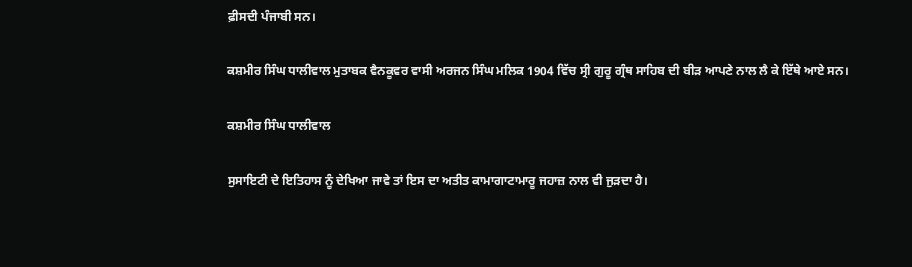ਫ਼ੀਸਦੀ ਪੰਜਾਬੀ ਸਨ।

ਕਸ਼ਮੀਰ ਸਿੰਘ ਧਾਲੀਵਾਲ ਮੁਤਾਬਕ ਵੈਨਕੂਵਰ ਵਾਸੀ ਅਰਜਨ ਸਿੰਘ ਮਲਿਕ 1904 ਵਿੱਚ ਸ੍ਰੀ ਗੁਰੂ ਗ੍ਰੰਥ ਸਾਹਿਬ ਦੀ ਬੀੜ ਆਪਣੇ ਨਾਲ ਲੈ ਕੇ ਇੱਥੇ ਆਏ ਸਨ।

ਕਸ਼ਮੀਰ ਸਿੰਘ ਧਾਲੀਵਾਲ

ਸੁਸਾਇਟੀ ਦੇ ਇਤਿਹਾਸ ਨੂੰ ਦੇਖਿਆ ਜਾਵੇ ਤਾਂ ਇਸ ਦਾ ਅਤੀਤ ਕਾਮਾਗਾਟਾਮਾਰੂ ਜਹਾਜ਼ ਨਾਲ ਵੀ ਜੁੜਦਾ ਹੈ।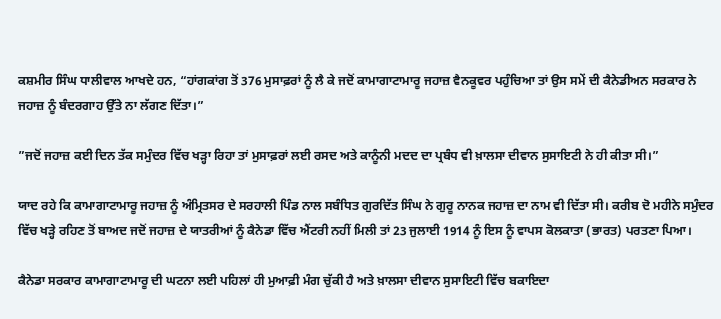ਕਸ਼ਮੀਰ ਸਿੰਘ ਧਾਲੀਵਾਲ ਆਖਦੇ ਹਨ, “ਹਾਂਗਕਾਂਗ ਤੋਂ 376 ਮੁਸਾਫ਼ਰਾਂ ਨੂੰ ਲੈ ਕੇ ਜਦੋਂ ਕਾਮਾਗਾਟਾਮਾਰੂ ਜਹਾਜ਼ ਵੈਨਕੂਵਰ ਪਹੁੰਚਿਆ ਤਾਂ ਉਸ ਸਮੇਂ ਦੀ ਕੈਨੇਡੀਅਨ ਸਰਕਾਰ ਨੇ ਜਹਾਜ਼ ਨੂੰ ਬੰਦਰਗਾਹ ਉੱਤੇ ਨਾ ਲੱਗਣ ਦਿੱਤਾ।”

”ਜਦੋਂ ਜਹਾਜ਼ ਕਈ ਦਿਨ ਤੱਕ ਸਮੁੰਦਰ ਵਿੱਚ ਖੜ੍ਹਾ ਰਿਹਾ ਤਾਂ ਮੁਸਾਫ਼ਰਾਂ ਲਈ ਰਸਦ ਅਤੇ ਕਾਨੂੰਨੀ ਮਦਦ ਦਾ ਪ੍ਰਬੰਧ ਵੀ ਖ਼ਾਲਸਾ ਦੀਵਾਨ ਸੁਸਾਇਟੀ ਨੇ ਹੀ ਕੀਤਾ ਸੀ।”

ਯਾਦ ਰਹੇ ਕਿ ਕਾਮਾਗਾਟਾਮਾਰੂ ਜਹਾਜ਼ ਨੂੰ ਅੰਮ੍ਰਿਤਸਰ ਦੇ ਸਰਹਾਲੀ ਪਿੰਡ ਨਾਲ ਸਬੰਧਿਤ ਗੁਰਦਿੱਤ ਸਿੰਘ ਨੇ ਗੁਰੂ ਨਾਨਕ ਜਹਾਜ਼ ਦਾ ਨਾਮ ਵੀ ਦਿੱਤਾ ਸੀ। ਕਰੀਬ ਦੋ ਮਹੀਨੇ ਸਮੁੰਦਰ ਵਿੱਚ ਖੜ੍ਹੇ ਰਹਿਣ ਤੋਂ ਬਾਅਦ ਜਦੋਂ ਜਹਾਜ਼ ਦੇ ਯਾਤਰੀਆਂ ਨੂੰ ਕੈਨੇਡਾ ਵਿੱਚ ਐਂਟਰੀ ਨਹੀਂ ਮਿਲੀ ਤਾਂ 23 ਜੁਲਾਈ 1914 ਨੂੰ ਇਸ ਨੂੰ ਵਾਪਸ ਕੋਲਕਾਤਾ (ਭਾਰਤ) ਪਰਤਣਾ ਪਿਆ।

ਕੈਨੇਡਾ ਸਰਕਾਰ ਕਾਮਾਗਾਟਾਮਾਰੂ ਦੀ ਘਟਨਾ ਲਈ ਪਹਿਲਾਂ ਹੀ ਮੁਆਫ਼ੀ ਮੰਗ ਚੁੱਕੀ ਹੈ ਅਤੇ ਖ਼ਾਲਸਾ ਦੀਵਾਨ ਸੁਸਾਇਟੀ ਵਿੱਚ ਬਕਾਇਦਾ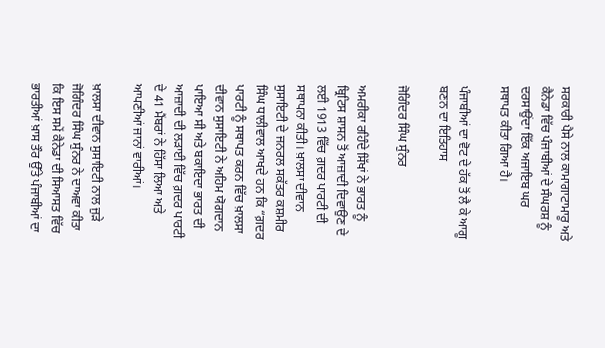ਸਰਕਾਰੀ ਪੈਸੇ ਨਾਲ ਕਾਮਾਗਾਟਾਮਾਰੂ ਅਤੇ ਕੈਨੇਡਾ ਵਿੱਚ ਪੰਜਾਬੀਆਂ ਦੇ ਸੰਘਰਸ਼ ਨੂੰ ਦਰਸਾਉਂਦਾ ਇੱਕ ਅਜਾਇਬ ਘਰ ਸਥਾਪਤ ਕੀਤਾ ਗਿਆ ਹੈ।

ਪੰਜਾਬੀਆਂ ਦਾ ਵੋਟ ਦੇ ਹੱਕ ਤੋਂ ਲੈ ਕੇ ਆਗੂ ਬਣਨ ਦਾ ਇਤਿਹਾਸ

ਜੋਗਿੰਦਰ ਸਿੰਘ ਸੁੰਨਰ

ਅਮਰੀਕਾ ਰਹਿੰਦੇ ਸਿੱਖਾਂ ਨੇ ਭਾਰਤ ਨੂੰ ਬ੍ਰਿਟਿਸ ਸ਼ਾਸਨ ਤੋਂ ਆਜ਼ਾਦੀ ਦਿਵਾਉਣ ਦੇ ਲਈ 1913 ਵਿੱਚ ਗ਼ਦਰ ਪਾਰਟੀ ਦੀ ਸਥਾਪਨਾ ਕੀਤੀ। ਖ਼ਾਲਸਾ ਦੀਵਾਨ ਸੁਸਾਇਟੀ ਦੇ ਜਨਰਲ ਸਕੱਤਰ ਕਸ਼ਮੀਰ ਸਿੰਘ ਧਾਲੀਵਾਲ ਆਖਦੇ ਹਨ ਕਿ “ਗ਼ਦਰ ਪਾਰਟੀ ਨੂੰ ਸਥਾਪਤ ਕਰਨ ਵਿੱਚ ਖ਼ਾਲਸਾ ਦੀਵਾਨ ਸੁਸਾਇਟੀ ਨੇ ਅਹਿਮ ਯੋਗਦਾਨ ਪਾਇਆ ਸੀ ਅਤੇ ਬਕਾਇਦਾ ਭਾਰਤ ਦੀ ਆਜ਼ਾਦੀ ਦੀ ਲੜਾਈ ਵਿੱਚ ਗ਼ਦਰ ਪਾਰਟੀ ਦੇ 41 ਮੈਂਬਰਾਂ ਨੇ ਹਿੱਸਾ ਲਿਆ ਅਤੇ ਆਪਣੀਆਂ ਜਾਨਾਂ ਵਾਰੀਆਂ।

ਖ਼ਾਲਸਾ ਦੀਵਾਨ ਸੁਸਾਇਟੀ ਨਾਲ ਜੁੜੇ ਜੋਗਿੰਦਰ ਸਿੰਘ ਸੁੰਨਰ ਨੇ ਦਾਅਵਾ ਕੀਤਾ ਕਿ ਇਸ ਸਮੇਂ ਕੈਨੇਡਾ ਦੀ ਸਿਆਸਤ ਵਿੱਚ ਭਾਰਤੀਆਂ ਖ਼ਾਸ ਤੌਰ ਉੱਤੇ ਪੰਜਾਬੀਆਂ ਦਾ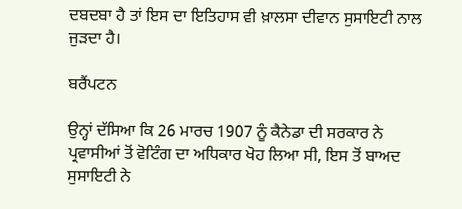ਦਬਦਬਾ ਹੈ ਤਾਂ ਇਸ ਦਾ ਇਤਿਹਾਸ ਵੀ ਖ਼ਾਲਸਾ ਦੀਵਾਨ ਸੁਸਾਇਟੀ ਨਾਲ ਜੁੜਦਾ ਹੈ।

ਬਰੈਂਪਟਨ

ਉਨ੍ਹਾਂ ਦੱਸਿਆ ਕਿ 26 ਮਾਰਚ 1907 ਨੂੰ ਕੈਨੇਡਾ ਦੀ ਸਰਕਾਰ ਨੇ ਪ੍ਰਵਾਸੀਆਂ ਤੋਂ ਵੋਟਿੰਗ ਦਾ ਅਧਿਕਾਰ ਖੋਹ ਲਿਆ ਸੀ, ਇਸ ਤੋਂ ਬਾਅਦ ਸੁਸਾਇਟੀ ਨੇ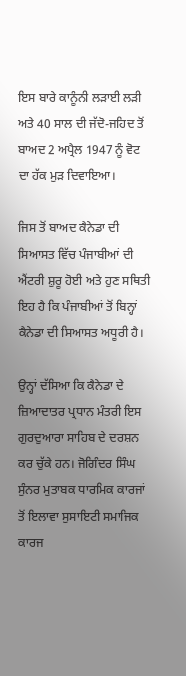ਇਸ ਬਾਰੇ ਕਾਨੂੰਨੀ ਲੜਾਈ ਲੜੀ ਅਤੇ 40 ਸਾਲ ਦੀ ਜੱਦੋ-ਜਹਿਦ ਤੋਂ ਬਾਅਦ 2 ਅਪ੍ਰੈਲ 1947 ਨੂੰ ਵੋਟ ਦਾ ਹੱਕ ਮੁੜ ਦਿਵਾਇਆ।

ਜਿਸ ਤੋਂ ਬਾਅਦ ਕੈਨੇਡਾ ਦੀ ਸਿਆਸਤ ਵਿੱਚ ਪੰਜਾਬੀਆਂ ਦੀ ਐਂਟਰੀ ਸ਼ੁਰੂ ਹੋਈ ਅਤੇ ਹੁਣ ਸਥਿਤੀ ਇਹ ਹੈ ਕਿ ਪੰਜਾਬੀਆਂ ਤੋਂ ਬਿਨ੍ਹਾਂ ਕੈਨੇਡਾ ਦੀ ਸਿਆਸਤ ਅਧੂਰੀ ਹੈ।

ਉਨ੍ਹਾਂ ਦੱਸਿਆ ਕਿ ਕੈਨੇਡਾ ਦੇ ਜ਼ਿਆਦਾਤਰ ਪ੍ਰਧਾਨ ਮੰਤਰੀ ਇਸ ਗੁਰਦੁਆਰਾ ਸਾਹਿਬ ਦੇ ਦਰਸ਼ਨ ਕਰ ਚੁੱਕੇ ਹਨ। ਜੋਗਿੰਦਰ ਸਿੰਘ ਸੁੰਨਰ ਮੁਤਾਬਕ ਧਾਰਮਿਕ ਕਾਰਜਾਂ ਤੋਂ ਇਲਾਵਾ ਸੁਸਾਇਟੀ ਸਮਾਜਿਕ ਕਾਰਜ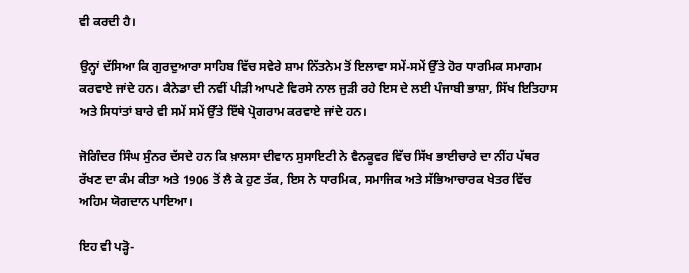ਵੀ ਕਰਦੀ ਹੈ।

ਉਨ੍ਹਾਂ ਦੱਸਿਆ ਕਿ ਗੁਰਦੁਆਰਾ ਸਾਹਿਬ ਵਿੱਚ ਸਵੇਰੇ ਸ਼ਾਮ ਨਿੱਤਨੇਮ ਤੋਂ ਇਲਾਵਾ ਸਮੇਂ-ਸਮੇਂ ਉੱਤੇ ਹੋਰ ਧਾਰਮਿਕ ਸਮਾਗਮ ਕਰਵਾਏ ਜਾਂਦੇ ਹਨ। ਕੈਨੇਡਾ ਦੀ ਨਵੀਂ ਪੀੜੀ ਆਪਣੇ ਵਿਰਸੇ ਨਾਲ ਜੁੜੀ ਰਹੇ ਇਸ ਦੇ ਲਈ ਪੰਜਾਬੀ ਭਾਸ਼ਾ, ਸਿੱਖ ਇਤਿਹਾਸ ਅਤੇ ਸਿਧਾਂਤਾਂ ਬਾਰੇ ਵੀ ਸਮੇਂ ਸਮੇਂ ਉੱਤੇ ਇੱਥੇ ਪ੍ਰੋਗਰਾਮ ਕਰਵਾਏ ਜਾਂਦੇ ਹਨ।

ਜੋਗਿੰਦਰ ਸਿੰਘ ਸੁੰਨਰ ਦੱਸਦੇ ਹਨ ਕਿ ਖ਼ਾਲਸਾ ਦੀਵਾਨ ਸੁਸਾਇਟੀ ਨੇ ਵੈਨਕੂਵਰ ਵਿੱਚ ਸਿੱਖ ਭਾਈਚਾਰੇ ਦਾ ਨੀਂਹ ਪੱਥਰ ਰੱਖਣ ਦਾ ਕੰਮ ਕੀਤਾ ਅਤੇ 1906 ਤੋਂ ਲੈ ਕੇ ਹੁਣ ਤੱਕ, ਇਸ ਨੇ ਧਾਰਮਿਕ, ਸਮਾਜਿਕ ਅਤੇ ਸੱਭਿਆਚਾਰਕ ਖੇਤਰ ਵਿੱਚ ਅਹਿਮ ਯੋਗਦਾਨ ਪਾਇਆ।

ਇਹ ਵੀ ਪੜ੍ਹੋ-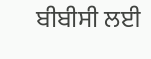ਬੀਬੀਸੀ ਲਈ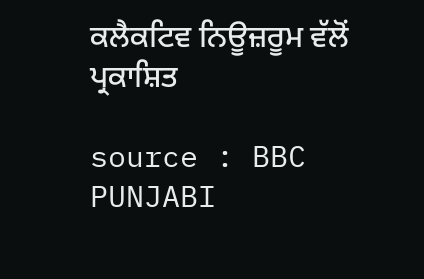ਕਲੈਕਟਿਵ ਨਿਊਜ਼ਰੂਮ ਵੱਲੋਂ ਪ੍ਰਕਾਸ਼ਿਤ

source : BBC PUNJABI